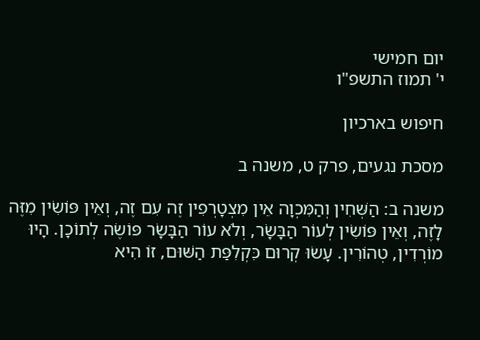יום חמישי
י' תמוז התשפ"ו

חיפוש בארכיון

מסכת נגעים, פרק ט, משנה ב

משנה ב: הַשְּׁחִין וְהַמִּכְוָה אֵין מִצְטָרְפִין זֶה עִם זֶה, וְאֵין פּוֹשִׂין מִזֶּה לָזֶה, וְאֵין פּוֹשִׂין לְעוֹר הַבָּשָׂר, וְלֹא עוֹר הַבָּשָׂר פּוֹשֶׂה לְתוֹכָן. הָיוּ מוֹרְדִין, טְהוֹרִין. עָשׂוּ קְרוּם כִּקְלִפַּת הַשּׁוּם, זוֹ הִיא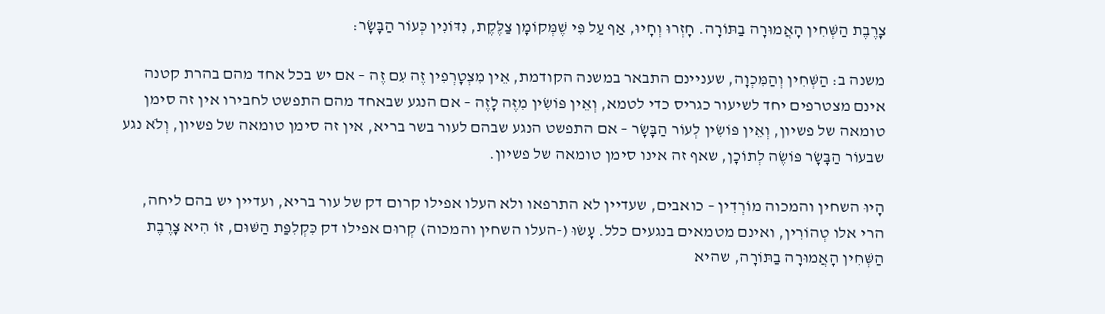צָרֶבֶת הַשְּׁחִין הָאֲמוּרָה בַתּוֹרָה. חָזְרוּ וְחָיוּ, אַף עַל פִּי שֶׁמְּקוֹמָן צַלֶּקֶת, נִדּוֹנִין כְּעוֹר הַבָּשָׂר:

משנה ב: הַשְּׁחִין וְהַמִּכְוָה, שעניינם התבאר במשנה הקודמת, אֵין מִצְטָרְפִין זֶה עִם זֶה – אם יש בכל אחד מהם בהרת קטנה אינם מצטרפים יחד לשיעור כגריס כדי לטמא, וְאֵין פּוֹשִׂין מִזֶּה לָזֶה – אם הנגע שבאחד מהם התפשט לחבירו אין זה סימן טומאה של פשיון, וְאֵין פּוֹשִׂין לְעוֹר הַבָּשָׂר – אם התפשט הנגע שבהם לעור בשר בריא, אין זה סימן טומאה של פשיון, וְלֹא נגע שבעוֹר הַבָּשָׂר פּוֹשֶׂה לְתוֹכָן, שאף זה אינו סימן טומאה של פשיון.

הָיוּ השחין והמכוה מוֹרְדִין – כואבים, שעדיין לא התרפאו ולא העלו אפילו קרום דק של עור בריא, ועדיין יש בהם ליחה, הרי אלו טְהוֹרִין, ואינם מטמאים בנגעים כלל. עָשׂוּ (-העלו השחין והמכוה) קְרוּם אפילו דק כִּקְלִפַּת הַשּׁוּם, זוֹ הִיא צָרֶבֶת הַשְּׁחִין הָאֲמוּרָה בַתּוֹרָה, שהיא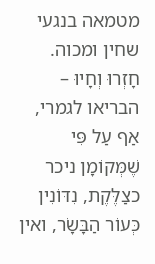מטמאה בנגעי שחין ומכוה. חָזְרוּ וְחָיוּ – הבריאו לגמרי, אַף עַל פִּי שֶׁמְּקוֹמָן ניכר כצַלֶּקֶת, נִדּוֹנִין כְּעוֹר הַבָּשָׂר, ואין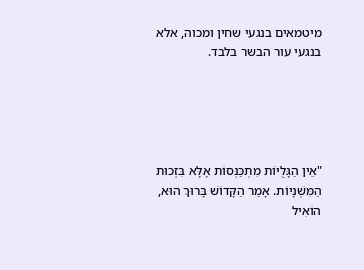מיטמאים בנגעי שחין ומכוה, אלא בנגעי עור הבשר בלבד.





"אֵין הַגָּלֻיּוֹת מִתְכַּנְּסוֹת אֶלָּא בִּזְכוּת הַמִּשְׁנָיוֹת. אָמַר הַקָּדוֹשׁ בָּרוּךְ הוּא,
הוֹאִיל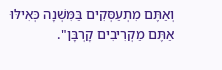וְאַתֶּם מִתְעַסְּקִים בַּמִּשְׁנָה כְּאִילּוּ אַתֶּם מַקְרִיבִים קָרְבָּן".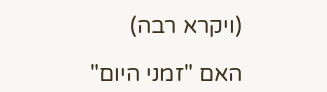(ויקרא רבה)

האם "זמני היום"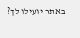באתר יועילו לך?